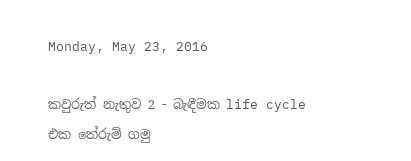Monday, May 23, 2016

කවුරුත් නැතුව 2 - බැඳීමක life cycle එක තේරුම් ගමු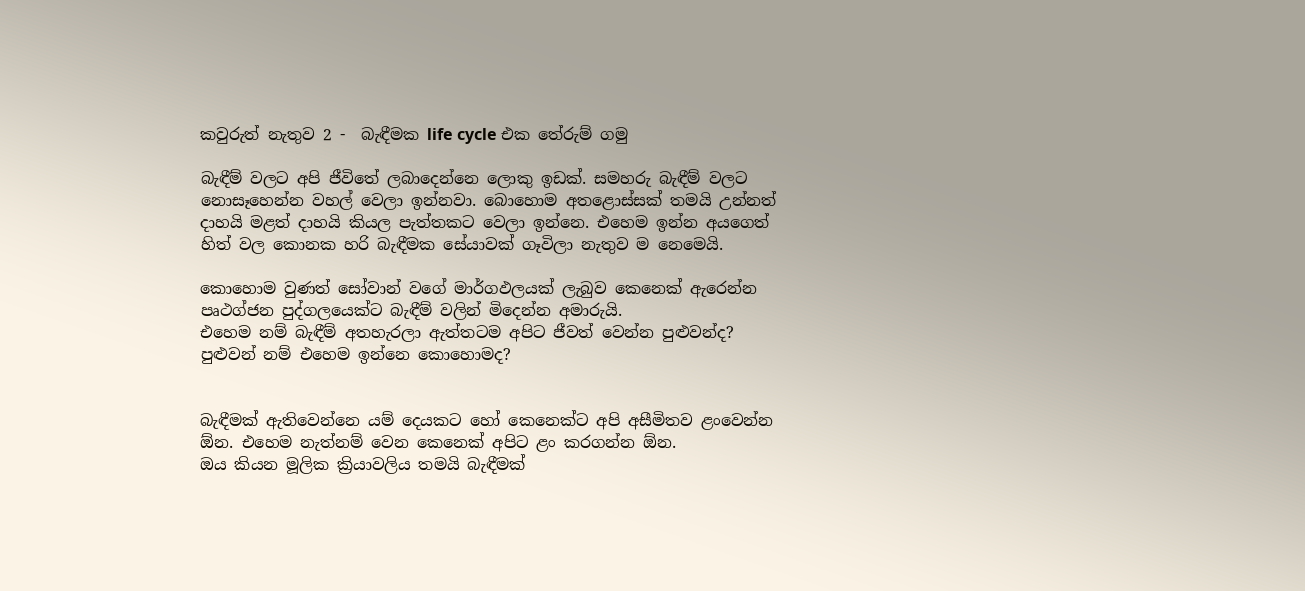කවුරුත් නැතුව 2 -  බැඳීමක life cycle එක තේරුම් ගමු

බැඳීම් වලට අපි ජීවිතේ ලබාදෙන්නෙ ලොකු ඉඩක්. සමහරු බැඳීම් වලට නොසෑහෙන්න වහල් වෙලා ඉන්නවා. බොහොම අතළොස්සක් තමයි උන්නත් දාහයි මළත් දාහයි කියල පැත්තකට වෙලා ඉන්නෙ. එහෙම ඉන්න අයගෙත් හිත් වල කොනක හරි බැඳීමක සේයාවක් ගෑවිලා නැතුව ම නෙමෙයි.

කොහොම වුණත් සෝවාන් වගේ මාර්ගඵලයක් ලැබුව කෙනෙක් ඇරෙන්න පෘථග්ජන පුද්ගලයෙක්ට බැඳීම් වලින් මිදෙන්න අමාරුයි.
එහෙම නම් බැඳීම් අතහැරලා ඇත්තටම අපිට ජීවත් වෙන්න පුළුවන්ද? පුළුවන් නම් එහෙම ඉන්නෙ කොහොමද?


බැඳීමක් ඇතිවෙන්නෙ යම් දෙයකට හෝ කෙනෙක්ට අපි අසීමිතව ළංවෙන්න ඕන. එහෙම නැත්නම් වෙන කෙනෙක් අපිට ළං කරගන්න ඕන.
ඔය කියන මූලික ක්‍රියාවලිය තමයි බැඳීමක්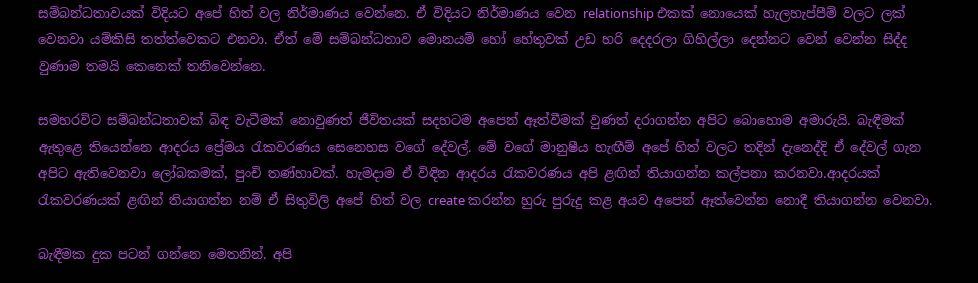සම්බන්ධතාවයක් විදියට අපේ හිත් වල නිර්මාණය වෙන්නෙ. ඒ විදියට නිර්මාණය වෙන relationship එකක් නොයෙක් හැලහැප්පීම් වලට ලක් වෙනවා යම්කිසි තත්ත්වෙකට එනවා. ඒත් මේ සම්බන්ධතාව මොනයම් හෝ හේතුවක් උඩ හරි දෙදරලා ගිහිල්ලා දෙන්නට වෙන් වෙන්න සිද්ද වුණාම තමයි කෙනෙක් තනිවෙන්නෙ.

සමහරවිට සම්බන්ධතාවක් බිඳ වැටීමක් නොවුණත් ජීවිතයක් සදහටම අපෙන් ඈත්වීමක් වුණත් දරාගන්න අපිට බොහොම අමාරුයි. බැඳීමක් ඇතුළෙ තියෙන්නෙ ආදරය ප්‍රේමය රැකවරණය සෙනෙහස වගේ දේවල්. මේ වගේ මානුෂීය හැඟීම් අපේ හිත් වලට තදින් දැනෙද්දි ඒ දේවල් ගැන අපිට ඇතිවෙනවා ලෝබකමක්, පුංචි තණ්හාවක්. හැමදාම ඒ විඳින ආදරය රැකවරණය අපි ළඟින් තියාගන්න කල්පනා කරනවා.ආදරයක් රැකවරණයක් ළඟින් තියාගන්න නම් ඒ සිතුවිලි අපේ හිත් වල create කරන්න හුරු පුරුදු කළ අයව අපෙන් ඈත්වෙන්න නොදී තියාගන්න වෙනවා.

බැඳීමක දුක පටන් ගන්නෙ මෙතනින්. අපි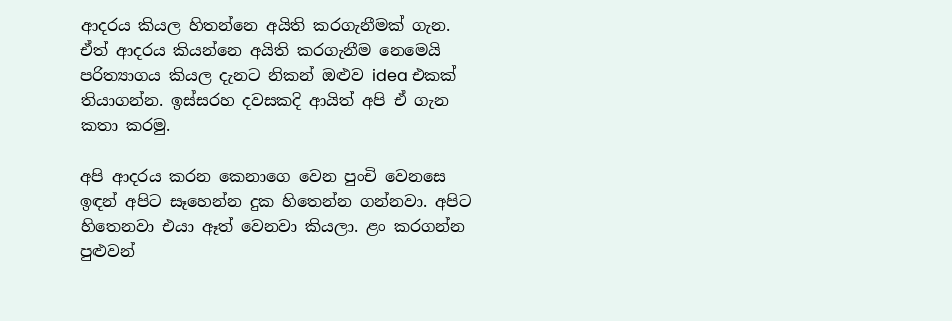ආදරය කියල හිතන්නෙ අයිති කරගැනීමක් ගැන. ඒත් ආදරය කියන්නෙ අයිති කරගැනීම නෙමෙයි පරිත්‍යාගය කියල දැනට නිකන් ඔළුව idea එකක් තියාගන්න. ඉස්සරහ දවසකදි ආයිත් අපි ඒ ගැන කතා කරමු.

අපි ආදරය කරන කෙනාගෙ වෙන පුංචි වෙනසෙ ඉඳන් අපිට සෑහෙන්න දුක හිතෙන්න ගන්නවා. අපිට හිතෙනවා එයා ඈත් වෙනවා කියලා. ළං කරගන්න පුළුවන්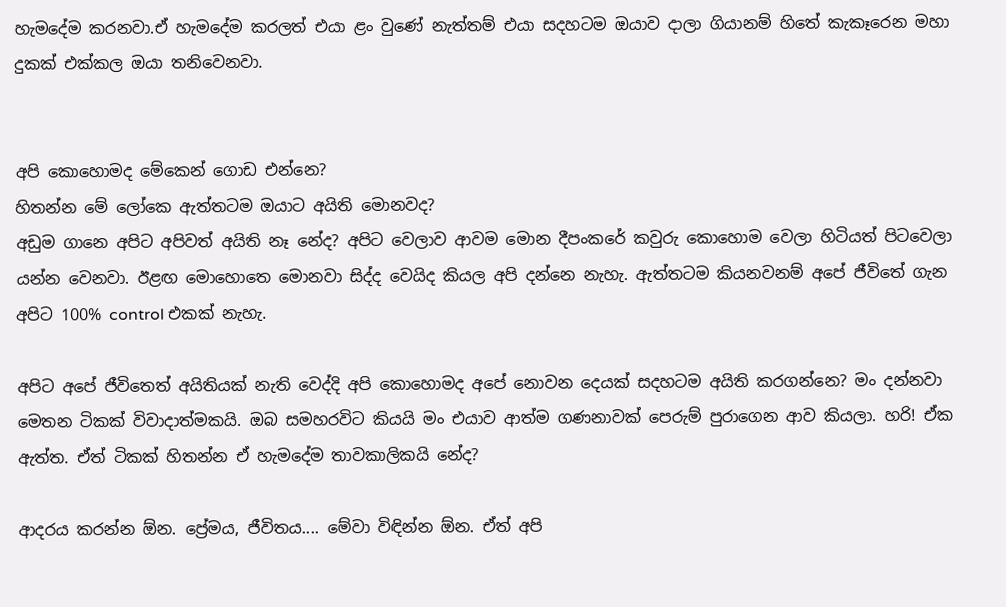හැමදේම කරනවා.ඒ හැමදේම කරලත් එයා ළං වුණේ නැත්තම් එයා සදහටම ඔයාව දාලා ගියානම් හිතේ කැකෑරෙන මහා දුකක් එක්කල ඔයා තනිවෙනවා.


අපි කොහොමද මේකෙන් ගොඩ එන්නෙ?
හිතන්න මේ ලෝකෙ ඇත්තටම ඔයාට අයිති මොනවද?
අඩුම ගානෙ අපිට අපිවත් අයිති නෑ නේද? අපිට වෙලාව ආවම මොන දීපංකරේ කවුරු කොහොම වෙලා හිටියත් පිටවෙලා යන්න වෙනවා. ඊළඟ මොහොතෙ මොනවා සිද්ද වෙයිද කියල අපි දන්නෙ නැහැ. ඇත්තටම කියනවනම් අපේ ජීවිතේ ගැන අපිට 100% control එකක් නැහැ.

අපිට අපේ ජීවිතෙත් අයිතියක් නැති වෙද්දි අපි කොහොමද අපේ නොවන දෙයක් සදහටම අයිති කරගන්නෙ? මං දන්නවා මෙතන ටිකක් විවාදාත්මකයි. ඔබ සමහරවිට කියයි මං එයාව ආත්ම ගණනාවක් පෙරුම් පුරාගෙන ආව කියලා. හරි! ඒක ඇත්ත. ඒත් ටිකක් හිතන්න ඒ හැමදේම තාවකාලිකයි නේද?

ආදරය කරන්න ඕන. ප්‍රේමය, ජීවිතය.... මේවා විඳින්න ඕන. ඒත් අපි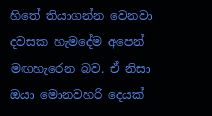හිතේ තියාගන්න වෙනවා දවසක හැමදේම අපෙන් මඟහැරෙන බව. ඒ නිසා ඔයා මොනවහරි දෙයක්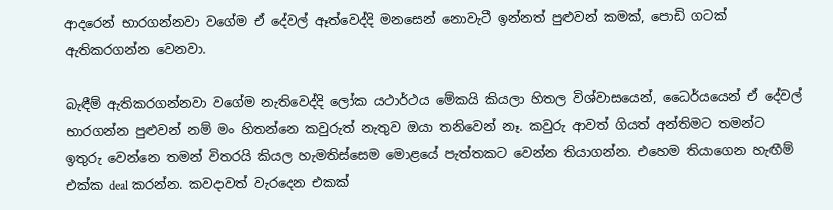ආදරෙන් භාරගන්නවා වගේම ඒ දේවල් ඈත්වෙද්දි මනසෙන් නොවැටී ඉන්නත් පුළුවන් කමක්, පොඩි ගටක් ඇතිකරගන්න වෙනවා.

බැඳීම් ඇතිකරගන්නවා වගේම නැතිවෙද්දි ලෝක යථාර්ථය මේකයි කියලා හිතල විශ්වාසයෙන්, ධෛර්යයෙන් ඒ දේවල් භාරගන්න පුළුවන් නම් මං හිතන්නෙ කවුරුත් නැතුව ඔයා තනිවෙන් නෑ. කවුරු ආවත් ගියත් අන්තිමට තමන්ට ඉතුරු වෙන්නෙ තමන් විතරයි කියල හැමතිස්සෙම මොළයේ පැත්තකට වෙන්න තියාගන්න. එහෙම තියාගෙන හැඟීම් එක්ක deal කරන්න. කවදාවත් වැරදෙන එකක්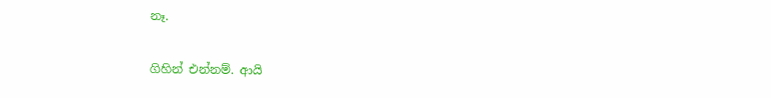නෑ.

ගිහින් එන්නම්. ආයි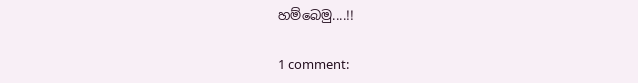හම්බෙමු....!!

1 comment: